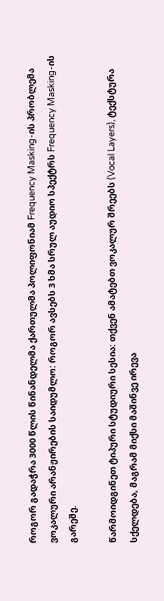როგორ გადაჭრა 3000 წლის წინანდელმა ქართულმა პოლიფონიამ Frequency Masking-ის პრობლემა
ვოკალური არანჟირების საიდუმლო: როგორ ავსებს 3 ხმა სრულ აუდიო სპექტრს Frequency Masking-ის გარეშე.

წარმოიდგინეთ ტიპური სტუდიური სესია: თქვენ ამატებთ ვოკალურ შრეებს (Vocal Layers), ტექსტურა სქელდება, მაგრამ მიქსი მაშინვე ირევა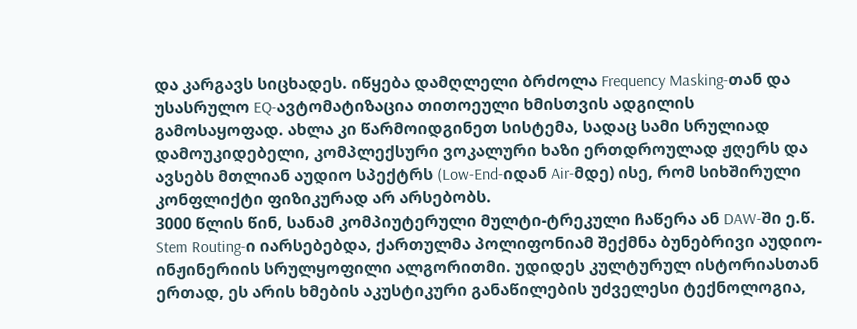და კარგავს სიცხადეს. იწყება დამღლელი ბრძოლა Frequency Masking-თან და უსასრულო EQ-ავტომატიზაცია თითოეული ხმისთვის ადგილის გამოსაყოფად. ახლა კი წარმოიდგინეთ სისტემა, სადაც სამი სრულიად დამოუკიდებელი, კომპლექსური ვოკალური ხაზი ერთდროულად ჟღერს და ავსებს მთლიან აუდიო სპექტრს (Low-End-იდან Air-მდე) ისე, რომ სიხშირული კონფლიქტი ფიზიკურად არ არსებობს.
3000 წლის წინ, სანამ კომპიუტერული მულტი-ტრეკული ჩაწერა ან DAW-ში ე.წ. Stem Routing-ი იარსებებდა, ქართულმა პოლიფონიამ შექმნა ბუნებრივი აუდიო-ინჟინერიის სრულყოფილი ალგორითმი. უდიდეს კულტურულ ისტორიასთან ერთად, ეს არის ხმების აკუსტიკური განაწილების უძველესი ტექნოლოგია,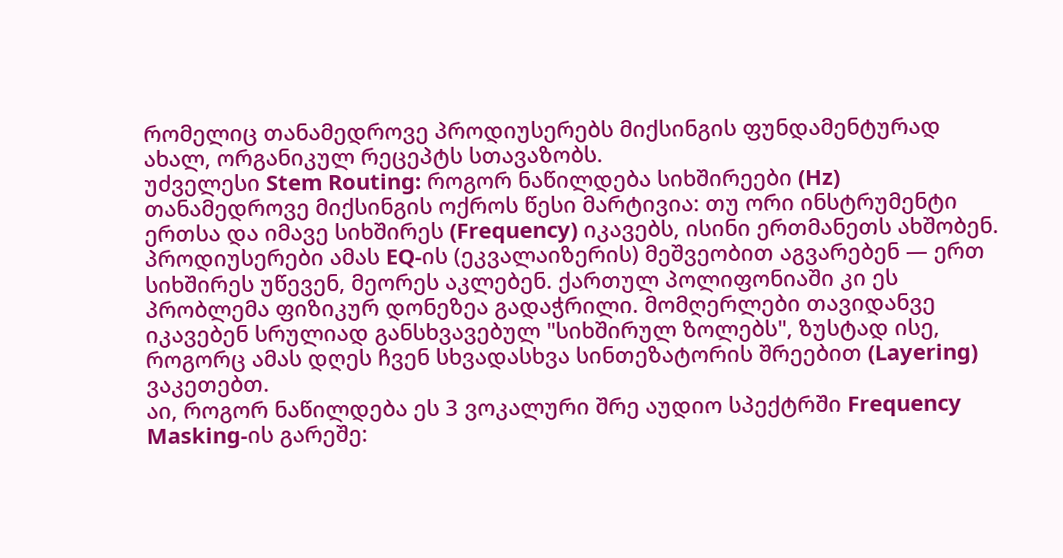რომელიც თანამედროვე პროდიუსერებს მიქსინგის ფუნდამენტურად ახალ, ორგანიკულ რეცეპტს სთავაზობს.
უძველესი Stem Routing: როგორ ნაწილდება სიხშირეები (Hz)
თანამედროვე მიქსინგის ოქროს წესი მარტივია: თუ ორი ინსტრუმენტი ერთსა და იმავე სიხშირეს (Frequency) იკავებს, ისინი ერთმანეთს ახშობენ. პროდიუსერები ამას EQ-ის (ეკვალაიზერის) მეშვეობით აგვარებენ — ერთ სიხშირეს უწევენ, მეორეს აკლებენ. ქართულ პოლიფონიაში კი ეს პრობლემა ფიზიკურ დონეზეა გადაჭრილი. მომღერლები თავიდანვე იკავებენ სრულიად განსხვავებულ "სიხშირულ ზოლებს", ზუსტად ისე, როგორც ამას დღეს ჩვენ სხვადასხვა სინთეზატორის შრეებით (Layering) ვაკეთებთ.
აი, როგორ ნაწილდება ეს 3 ვოკალური შრე აუდიო სპექტრში Frequency Masking-ის გარეშე: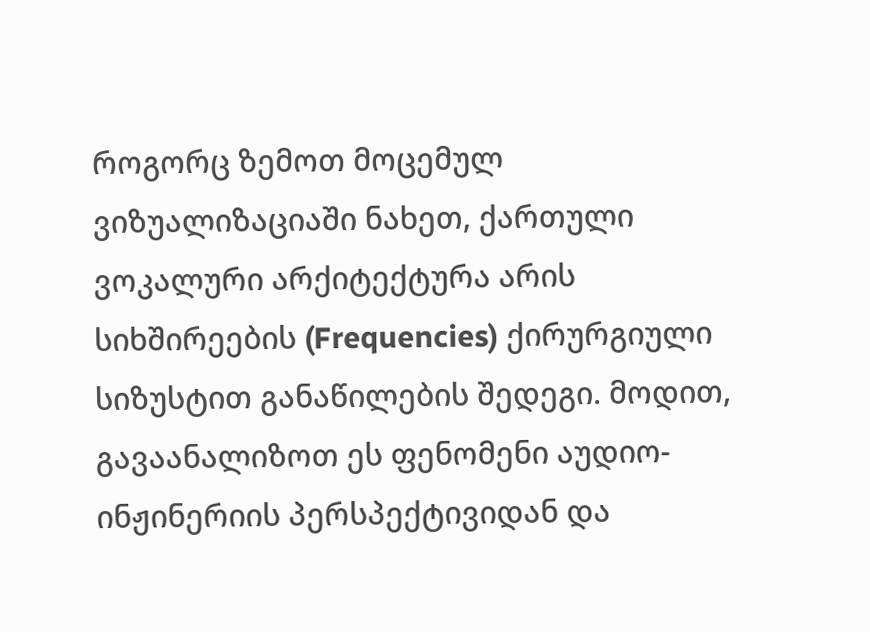როგორც ზემოთ მოცემულ ვიზუალიზაციაში ნახეთ, ქართული ვოკალური არქიტექტურა არის სიხშირეების (Frequencies) ქირურგიული სიზუსტით განაწილების შედეგი. მოდით, გავაანალიზოთ ეს ფენომენი აუდიო-ინჟინერიის პერსპექტივიდან და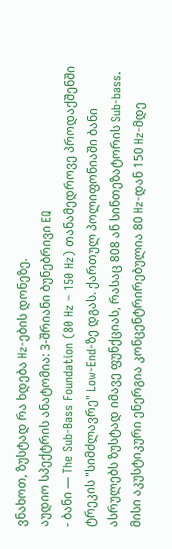ვნახოთ, ზუსტად რა ხდება Hz-ების დონეზე.
აუდიო სპექტრის ანატომია: 3-შრიანი ბუნებრივი EQ
- ბანი — The Sub-Bass Foundation (80 Hz – 150 Hz) თანამედროვე პროდაქშენში ტრეკის "სიმძლავრე" Low-End-ზე დგას. ქართულ პოლიფონიაში ბანი ასრულებს ზუსტად იმავე ფუნქციას, რასაც 808 ან სინთეზატორის Sub-bass. მისი აკუსტიკური ენერგია კონცენტრირებულია 80 Hz-დან 150 Hz-მდე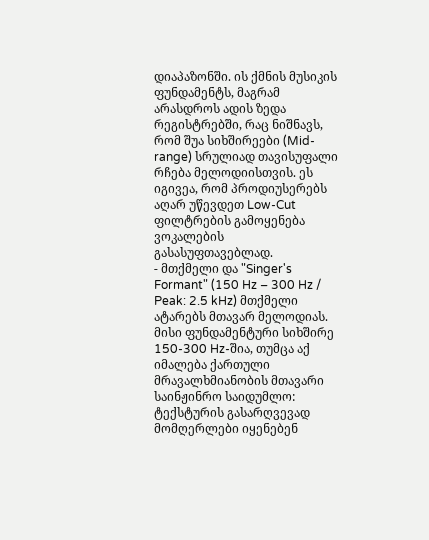დიაპაზონში. ის ქმნის მუსიკის ფუნდამენტს, მაგრამ არასდროს ადის ზედა რეგისტრებში, რაც ნიშნავს, რომ შუა სიხშირეები (Mid-range) სრულიად თავისუფალი რჩება მელოდიისთვის. ეს იგივეა, რომ პროდიუსერებს აღარ უწევდეთ Low-Cut ფილტრების გამოყენება ვოკალების გასასუფთავებლად.
- მთქმელი და "Singer's Formant" (150 Hz – 300 Hz / Peak: 2.5 kHz) მთქმელი ატარებს მთავარ მელოდიას. მისი ფუნდამენტური სიხშირე 150-300 Hz-შია, თუმცა აქ იმალება ქართული მრავალხმიანობის მთავარი საინჟინრო საიდუმლო: ტექსტურის გასარღვევად მომღერლები იყენებენ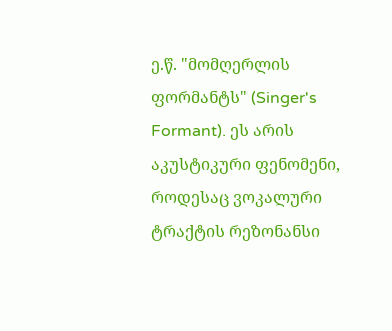ე.წ. "მომღერლის ფორმანტს" (Singer's Formant). ეს არის აკუსტიკური ფენომენი, როდესაც ვოკალური ტრაქტის რეზონანსი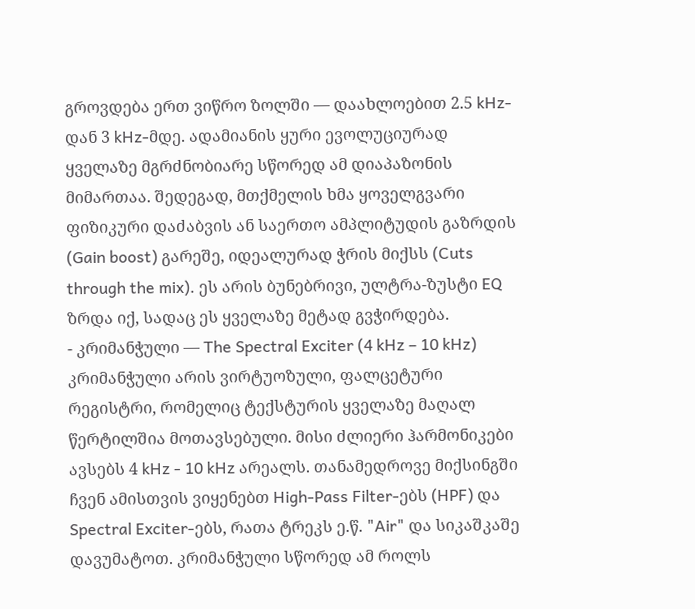გროვდება ერთ ვიწრო ზოლში — დაახლოებით 2.5 kHz-დან 3 kHz-მდე. ადამიანის ყური ევოლუციურად ყველაზე მგრძნობიარე სწორედ ამ დიაპაზონის მიმართაა. შედეგად, მთქმელის ხმა ყოველგვარი ფიზიკური დაძაბვის ან საერთო ამპლიტუდის გაზრდის (Gain boost) გარეშე, იდეალურად ჭრის მიქსს (Cuts through the mix). ეს არის ბუნებრივი, ულტრა-ზუსტი EQ ზრდა იქ, სადაც ეს ყველაზე მეტად გვჭირდება.
- კრიმანჭული — The Spectral Exciter (4 kHz – 10 kHz) კრიმანჭული არის ვირტუოზული, ფალცეტური რეგისტრი, რომელიც ტექსტურის ყველაზე მაღალ წერტილშია მოთავსებული. მისი ძლიერი ჰარმონიკები ავსებს 4 kHz - 10 kHz არეალს. თანამედროვე მიქსინგში ჩვენ ამისთვის ვიყენებთ High-Pass Filter-ებს (HPF) და Spectral Exciter-ებს, რათა ტრეკს ე.წ. "Air" და სიკაშკაშე დავუმატოთ. კრიმანჭული სწორედ ამ როლს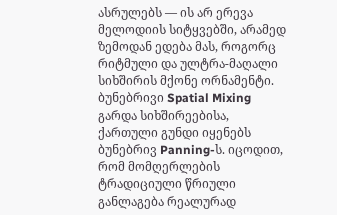ასრულებს — ის არ ერევა მელოდიის სიტყვებში, არამედ ზემოდან ედება მას, როგორც რიტმული და ულტრა-მაღალი სიხშირის მქონე ორნამენტი.
ბუნებრივი Spatial Mixing
გარდა სიხშირეებისა, ქართული გუნდი იყენებს ბუნებრივ Panning-ს. იცოდით, რომ მომღერლების ტრადიციული წრიული განლაგება რეალურად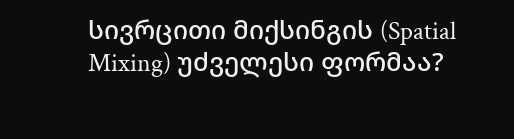სივრცითი მიქსინგის (Spatial Mixing) უძველესი ფორმაა?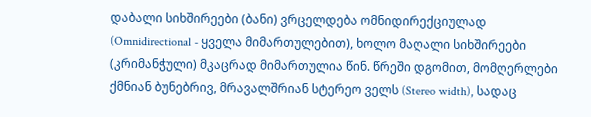დაბალი სიხშირეები (ბანი) ვრცელდება ომნიდირექციულად (Omnidirectional - ყველა მიმართულებით), ხოლო მაღალი სიხშირეები (კრიმანჭული) მკაცრად მიმართულია წინ. წრეში დგომით, მომღერლები ქმნიან ბუნებრივ, მრავალშრიან სტერეო ველს (Stereo width), სადაც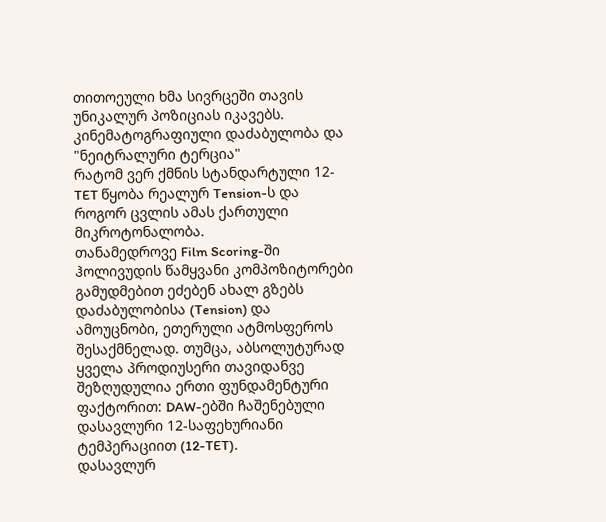თითოეული ხმა სივრცეში თავის უნიკალურ პოზიციას იკავებს.
კინემატოგრაფიული დაძაბულობა და "ნეიტრალური ტერცია"
რატომ ვერ ქმნის სტანდარტული 12-TET წყობა რეალურ Tension-ს და როგორ ცვლის ამას ქართული მიკროტონალობა.
თანამედროვე Film Scoring-ში ჰოლივუდის წამყვანი კომპოზიტორები გამუდმებით ეძებენ ახალ გზებს დაძაბულობისა (Tension) და ამოუცნობი, ეთერული ატმოსფეროს შესაქმნელად. თუმცა, აბსოლუტურად ყველა პროდიუსერი თავიდანვე შეზღუდულია ერთი ფუნდამენტური ფაქტორით: DAW-ებში ჩაშენებული დასავლური 12-საფეხურიანი ტემპერაციით (12-TET).
დასავლურ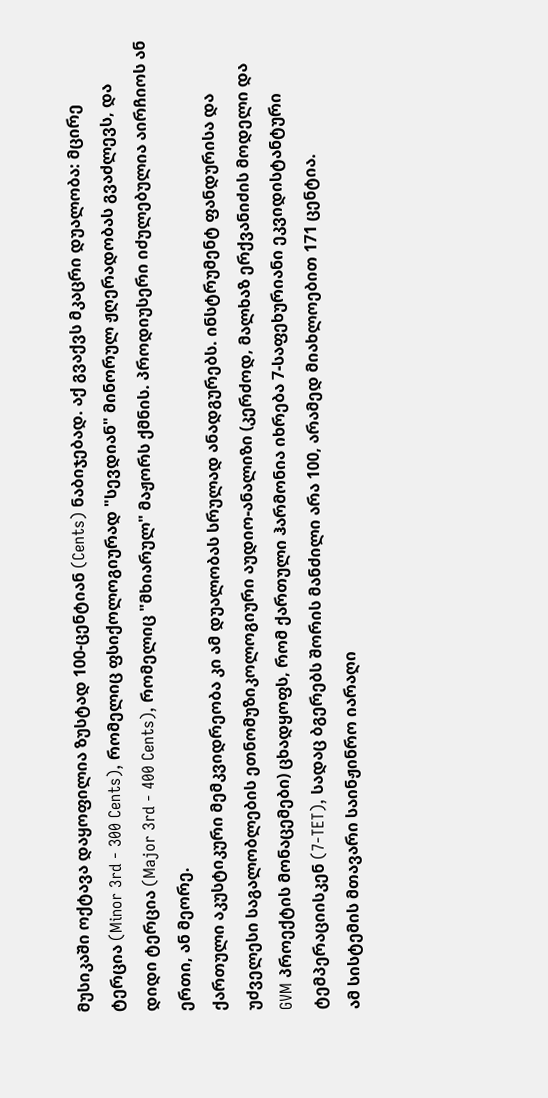მუსიკაში ოქტავა დაყოფილია ზუსტად 100-ცენტიან (Cents) ნაბიჯებად. აქ გვაქვს მკაცრი დუალობა: მცირე ტერცია (Minor 3rd - 300 Cents), რომელიც ფსიქოლოგიურად "სევდიან" მინორულ ჟღერადობას გვაძლევს, და დიდი ტერცია (Major 3rd - 400 Cents), რომელიც "მხიარულ" მაჟორს ქმნის. პროდიუსერი იძულებულია აირჩიოს ან ერთი, ან მეორე.
ქართული აკუსტიკური მემკვიდრეობა კი ამ დუალობას სრულად ანადგურებს. ინსტრუმენტ ფანდურისა და უძველესი საგალობლების ეთნომუზიკოლოგიური აუდიო-ანალიზი (კერძოდ, მალხაზ ერქვანიძის მოდელი და GVM პროექტის მონაცემები) ცხადყოფს, რომ ქართული ჰარმონია იხრება 7-საფეხურიანი ეკვიდისტანტური ტემპერაციისკენ (7-TET), სადაც ბგერებს შორის მანძილი არა 100, არამედ მიახლოებით 171 ცენტია.
ამ სისტემის მთავარი საინჟინრო იარაღი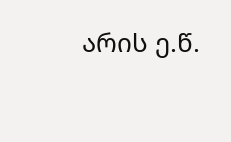არის ე.წ.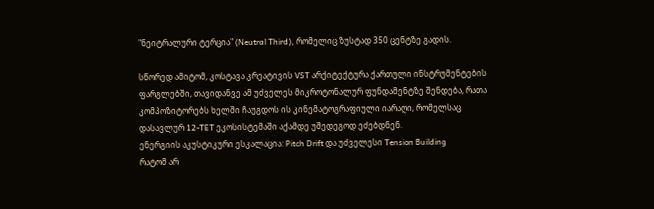"ნეიტრალური ტერცია" (Neutral Third), რომელიც ზუსტად 350 ცენტზე გადის.

სწორედ ამიტომ, კოსტავა კრეატივის VST არქიტექტურა ქართული ინსტრუმენტების ფარგლებში, თავიდანვე ამ უძველეს მიკროტონალურ ფუნდამენტზე შენდება, რათა კომპოზიტორებს ხელში ჩაუგდოს ის კინემატოგრაფიული იარაღი, რომელსაც დასავლურ 12-TET ეკოსისტემაში აქამდე უშედეგოდ ეძებდნენ.
ენერგიის აკუსტიკური ესკალაცია: Pitch Drift და უძველესი Tension Building
რატომ არ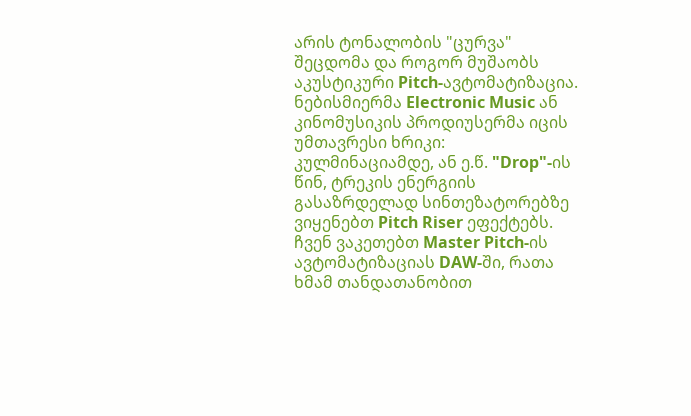არის ტონალობის "ცურვა" შეცდომა და როგორ მუშაობს აკუსტიკური Pitch-ავტომატიზაცია.
ნებისმიერმა Electronic Music ან კინომუსიკის პროდიუსერმა იცის უმთავრესი ხრიკი: კულმინაციამდე, ან ე.წ. "Drop"-ის წინ, ტრეკის ენერგიის გასაზრდელად სინთეზატორებზე ვიყენებთ Pitch Riser ეფექტებს. ჩვენ ვაკეთებთ Master Pitch-ის ავტომატიზაციას DAW-ში, რათა ხმამ თანდათანობით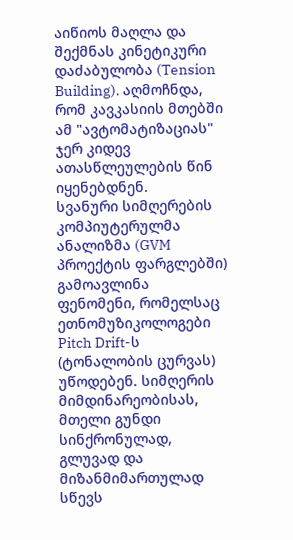აიწიოს მაღლა და შექმნას კინეტიკური დაძაბულობა (Tension Building). აღმოჩნდა, რომ კავკასიის მთებში ამ "ავტომატიზაციას" ჯერ კიდევ ათასწლეულების წინ იყენებდნენ.
სვანური სიმღერების კომპიუტერულმა ანალიზმა (GVM პროექტის ფარგლებში) გამოავლინა ფენომენი, რომელსაც ეთნომუზიკოლოგები Pitch Drift-ს (ტონალობის ცურვას) უწოდებენ. სიმღერის მიმდინარეობისას, მთელი გუნდი სინქრონულად, გლუვად და მიზანმიმართულად სწევს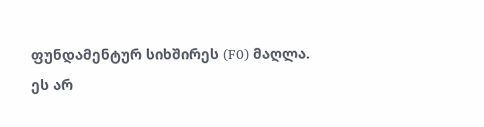ფუნდამენტურ სიხშირეს (F0) მაღლა.
ეს არ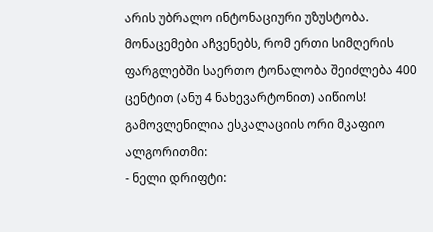არის უბრალო ინტონაციური უზუსტობა. მონაცემები აჩვენებს, რომ ერთი სიმღერის ფარგლებში საერთო ტონალობა შეიძლება 400 ცენტით (ანუ 4 ნახევარტონით) აიწიოს! გამოვლენილია ესკალაციის ორი მკაფიო ალგორითმი:
- ნელი დრიფტი: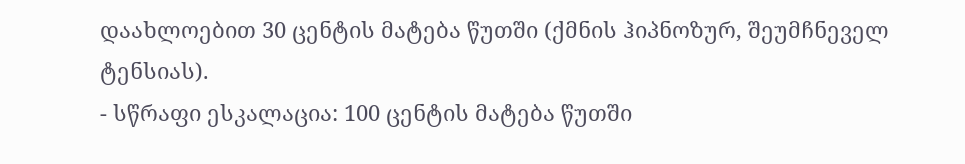დაახლოებით 30 ცენტის მატება წუთში (ქმნის ჰიპნოზურ, შეუმჩნეველ ტენსიას).
- სწრაფი ესკალაცია: 100 ცენტის მატება წუთში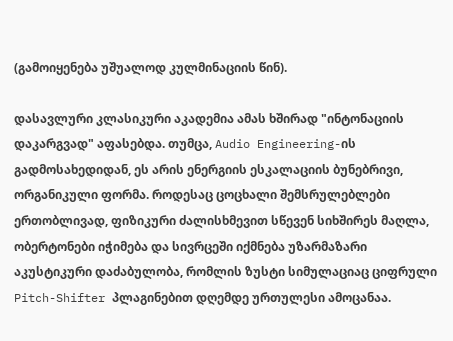(გამოიყენება უშუალოდ კულმინაციის წინ).

დასავლური კლასიკური აკადემია ამას ხშირად "ინტონაციის დაკარგვად" აფასებდა. თუმცა, Audio Engineering-ის გადმოსახედიდან, ეს არის ენერგიის ესკალაციის ბუნებრივი, ორგანიკული ფორმა. როდესაც ცოცხალი შემსრულებლები ერთობლივად, ფიზიკური ძალისხმევით სწევენ სიხშირეს მაღლა, ობერტონები იჭიმება და სივრცეში იქმნება უზარმაზარი აკუსტიკური დაძაბულობა, რომლის ზუსტი სიმულაციაც ციფრული Pitch-Shifter პლაგინებით დღემდე ურთულესი ამოცანაა.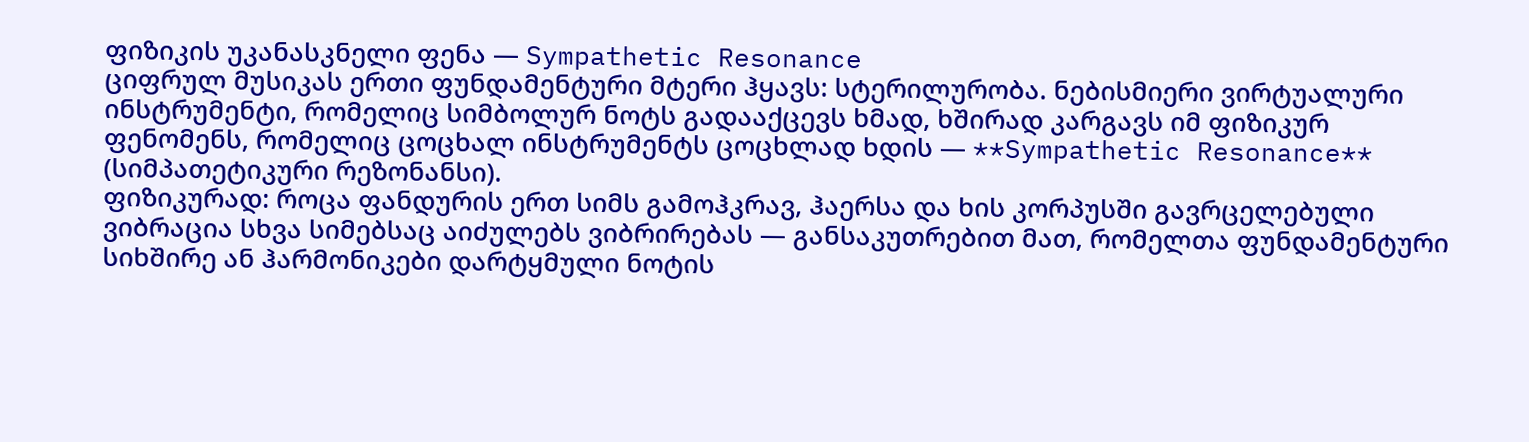ფიზიკის უკანასკნელი ფენა — Sympathetic Resonance
ციფრულ მუსიკას ერთი ფუნდამენტური მტერი ჰყავს: სტერილურობა. ნებისმიერი ვირტუალური ინსტრუმენტი, რომელიც სიმბოლურ ნოტს გადააქცევს ხმად, ხშირად კარგავს იმ ფიზიკურ ფენომენს, რომელიც ცოცხალ ინსტრუმენტს ცოცხლად ხდის — **Sympathetic Resonance** (სიმპათეტიკური რეზონანსი).
ფიზიკურად: როცა ფანდურის ერთ სიმს გამოჰკრავ, ჰაერსა და ხის კორპუსში გავრცელებული ვიბრაცია სხვა სიმებსაც აიძულებს ვიბრირებას — განსაკუთრებით მათ, რომელთა ფუნდამენტური სიხშირე ან ჰარმონიკები დარტყმული ნოტის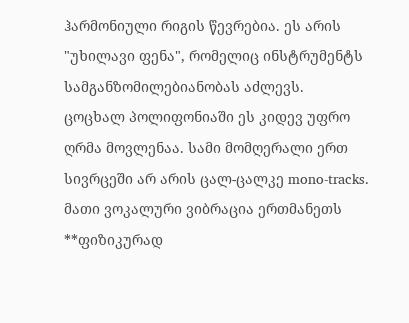ჰარმონიული რიგის წევრებია. ეს არის "უხილავი ფენა", რომელიც ინსტრუმენტს სამგანზომილებიანობას აძლევს.
ცოცხალ პოლიფონიაში ეს კიდევ უფრო ღრმა მოვლენაა. სამი მომღერალი ერთ სივრცეში არ არის ცალ-ცალკე mono-tracks. მათი ვოკალური ვიბრაცია ერთმანეთს **ფიზიკურად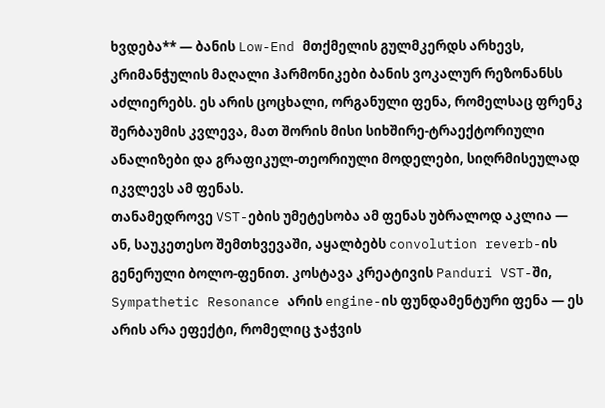ხვდება** — ბანის Low-End მთქმელის გულმკერდს არხევს, კრიმანჭულის მაღალი ჰარმონიკები ბანის ვოკალურ რეზონანსს აძლიერებს. ეს არის ცოცხალი, ორგანული ფენა, რომელსაც ფრენკ შერბაუმის კვლევა, მათ შორის მისი სიხშირე-ტრაექტორიული ანალიზები და გრაფიკულ-თეორიული მოდელები, სიღრმისეულად იკვლევს ამ ფენას.
თანამედროვე VST-ების უმეტესობა ამ ფენას უბრალოდ აკლია — ან, საუკეთესო შემთხვევაში, აყალბებს convolution reverb-ის გენერული ბოლო-ფენით. კოსტავა კრეატივის Panduri VST-ში, Sympathetic Resonance არის engine-ის ფუნდამენტური ფენა — ეს არის არა ეფექტი, რომელიც ჯაჭვის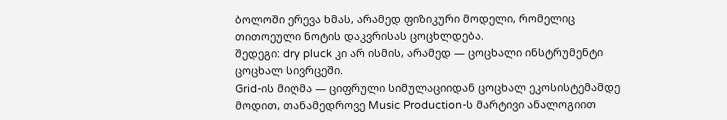ბოლოში ერევა ხმას, არამედ ფიზიკური მოდელი, რომელიც თითოეული ნოტის დაკვრისას ცოცხლდება.
შედეგი: dry pluck კი არ ისმის, არამედ — ცოცხალი ინსტრუმენტი ცოცხალ სივრცეში.
Grid-ის მიღმა — ციფრული სიმულაციიდან ცოცხალ ეკოსისტემამდე
მოდით, თანამედროვე Music Production-ს მარტივი ანალოგიით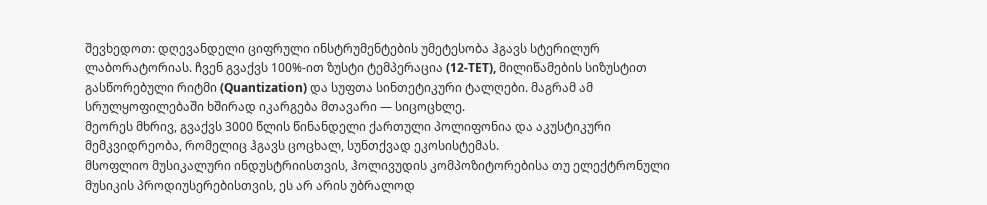შევხედოთ: დღევანდელი ციფრული ინსტრუმენტების უმეტესობა ჰგავს სტერილურ ლაბორატორიას. ჩვენ გვაქვს 100%-ით ზუსტი ტემპერაცია (12-TET), მილიწამების სიზუსტით გასწორებული რიტმი (Quantization) და სუფთა სინთეტიკური ტალღები. მაგრამ ამ სრულყოფილებაში ხშირად იკარგება მთავარი — სიცოცხლე.
მეორეს მხრივ, გვაქვს 3000 წლის წინანდელი ქართული პოლიფონია და აკუსტიკური მემკვიდრეობა, რომელიც ჰგავს ცოცხალ, სუნთქვად ეკოსისტემას.
მსოფლიო მუსიკალური ინდუსტრიისთვის, ჰოლივუდის კომპოზიტორებისა თუ ელექტრონული მუსიკის პროდიუსერებისთვის, ეს არ არის უბრალოდ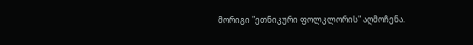მორიგი "ეთნიკური ფოლკლორის" აღმოჩენა.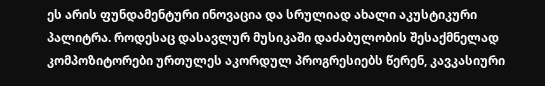ეს არის ფუნდამენტური ინოვაცია და სრულიად ახალი აკუსტიკური პალიტრა. როდესაც დასავლურ მუსიკაში დაძაბულობის შესაქმნელად კომპოზიტორები ურთულეს აკორდულ პროგრესიებს წერენ, კავკასიური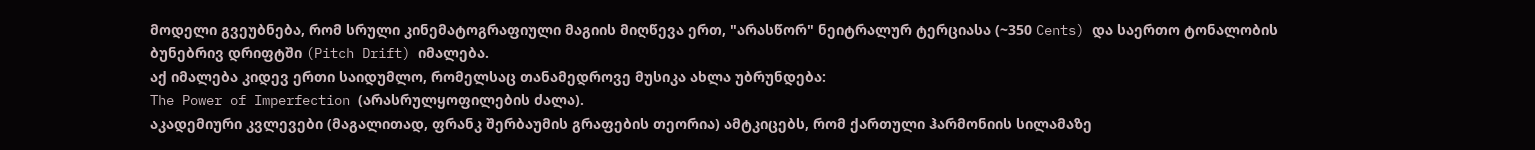მოდელი გვეუბნება, რომ სრული კინემატოგრაფიული მაგიის მიღწევა ერთ, "არასწორ" ნეიტრალურ ტერციასა (~350 Cents) და საერთო ტონალობის ბუნებრივ დრიფტში (Pitch Drift) იმალება.
აქ იმალება კიდევ ერთი საიდუმლო, რომელსაც თანამედროვე მუსიკა ახლა უბრუნდება:
The Power of Imperfection (არასრულყოფილების ძალა).
აკადემიური კვლევები (მაგალითად, ფრანკ შერბაუმის გრაფების თეორია) ამტკიცებს, რომ ქართული ჰარმონიის სილამაზე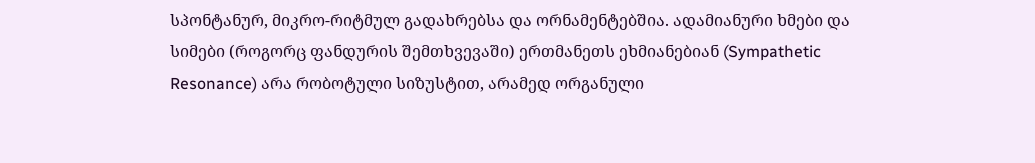სპონტანურ, მიკრო-რიტმულ გადახრებსა და ორნამენტებშია. ადამიანური ხმები და სიმები (როგორც ფანდურის შემთხვევაში) ერთმანეთს ეხმიანებიან (Sympathetic Resonance) არა რობოტული სიზუსტით, არამედ ორგანული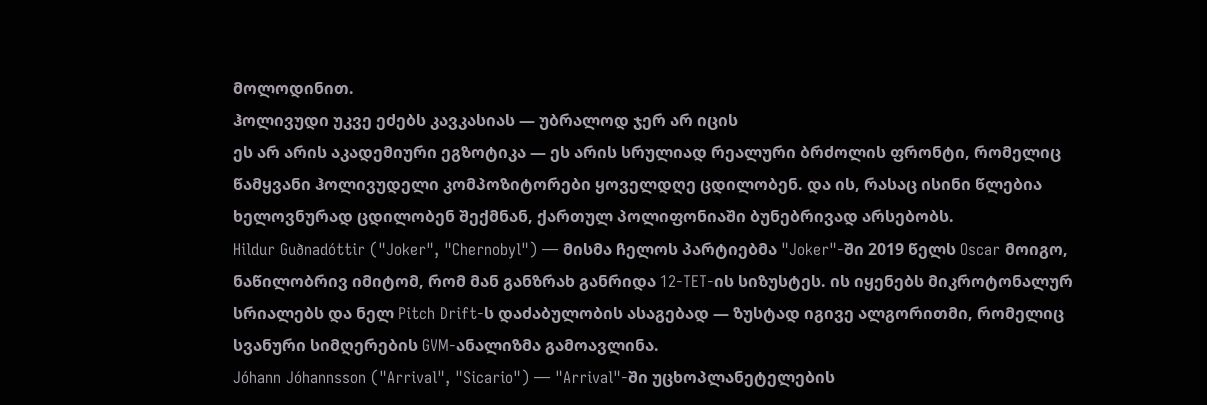მოლოდინით.
ჰოლივუდი უკვე ეძებს კავკასიას — უბრალოდ ჯერ არ იცის
ეს არ არის აკადემიური ეგზოტიკა — ეს არის სრულიად რეალური ბრძოლის ფრონტი, რომელიც წამყვანი ჰოლივუდელი კომპოზიტორები ყოველდღე ცდილობენ. და ის, რასაც ისინი წლებია ხელოვნურად ცდილობენ შექმნან, ქართულ პოლიფონიაში ბუნებრივად არსებობს.
Hildur Guðnadóttir ("Joker", "Chernobyl") — მისმა ჩელოს პარტიებმა "Joker"-ში 2019 წელს Oscar მოიგო, ნაწილობრივ იმიტომ, რომ მან განზრახ განრიდა 12-TET-ის სიზუსტეს. ის იყენებს მიკროტონალურ სრიალებს და ნელ Pitch Drift-ს დაძაბულობის ასაგებად — ზუსტად იგივე ალგორითმი, რომელიც სვანური სიმღერების GVM-ანალიზმა გამოავლინა.
Jóhann Jóhannsson ("Arrival", "Sicario") — "Arrival"-ში უცხოპლანეტელების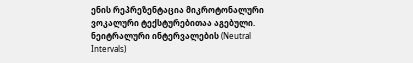ენის რეპრეზენტაცია მიკროტონალური ვოკალური ტექსტურებითაა აგებული. ნეიტრალური ინტერვალების (Neutral Intervals)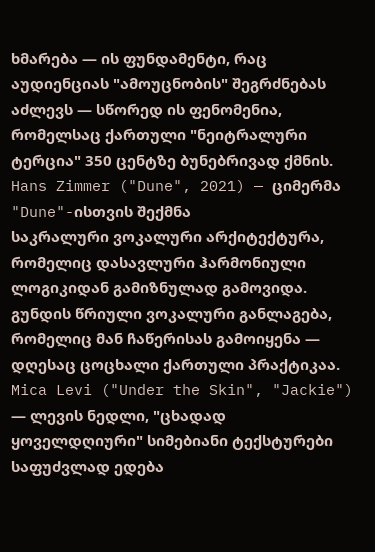ხმარება — ის ფუნდამენტი, რაც აუდიენციას "ამოუცნობის" შეგრძნებას აძლევს — სწორედ ის ფენომენია, რომელსაც ქართული "ნეიტრალური ტერცია" 350 ცენტზე ბუნებრივად ქმნის.
Hans Zimmer ("Dune", 2021) — ციმერმა "Dune"-ისთვის შექმნა
საკრალური ვოკალური არქიტექტურა, რომელიც დასავლური ჰარმონიული
ლოგიკიდან გამიზნულად გამოვიდა. გუნდის წრიული ვოკალური განლაგება,
რომელიც მან ჩაწერისას გამოიყენა — დღესაც ცოცხალი ქართული პრაქტიკაა.
Mica Levi ("Under the Skin", "Jackie") — ლევის ნედლი, "ცხადად
ყოველდღიური" სიმებიანი ტექსტურები საფუძვლად ედება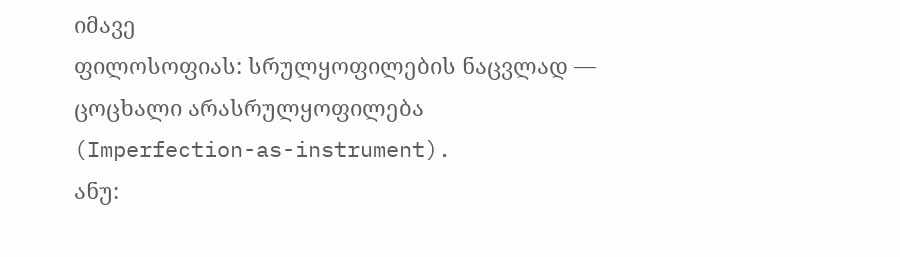იმავე
ფილოსოფიას: სრულყოფილების ნაცვლად — ცოცხალი არასრულყოფილება
(Imperfection-as-instrument).
ანუ: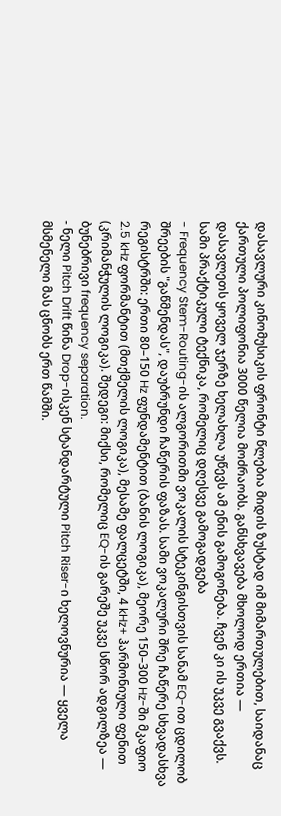დასავლური კინომუსიკის ფრონტი წლებია მიდის ზუსტად იმ მიმართულებით, საიდანაც ქართული პოლიფონია 3000 წელია მოძრაობს. განსხვავება მხოლოდ ერთია — დასავლეთს ყოველ ჯერზე ხელახლა უწევს ამ ენის გამოგონება. ჩვენ კი ის უკვე გვაქვს.
სამი პრაქტიკული ტექნიკა, რომელიც დღესვე გამოგადგება
- Frequency Stem-Routing-ის ალგორითმი ვოკალის სტეკინგისთვის სანამ EQ-ით ცდილობ შრეების "გაწმენდას", დაუბრუნდი ჩაწერის ფაზას. სამი ვოკალური შრე ჩაწერე სხვადასხვა რეგისტრში: ერთი 80–150 Hz ფუნდამენტით (ბანის ლოგიკა), მეორე 150–300 Hz-ში მკაფიო 2.5 kHz ფორმანტით (მთქმელის ლოგიკა), მესამე ფალცეტში, 4 kHz+ ჰარმონიული ფენით (კრიმანჭულის ლოგიკა). შედეგი: მიქსი, რომელიც EQ-ის გარეშე უკვე სწორ ადგილზეა — ბუნებრივი frequency separation.
- ნელი Pitch Drift წინა Drop-ისკენ სტანდარტული Pitch Riser-ი ხელოვნურია — ყველა მსმენელი მას ცნობს ერთ წამში.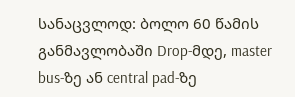სანაცვლოდ: ბოლო 60 წამის განმავლობაში Drop-მდე, master bus-ზე ან central pad-ზე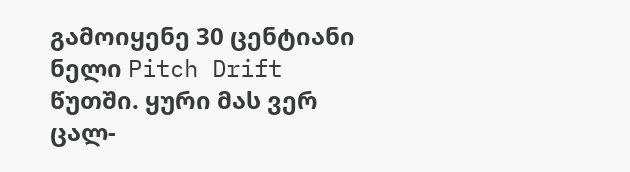გამოიყენე 30 ცენტიანი ნელი Pitch Drift წუთში. ყური მას ვერ ცალ-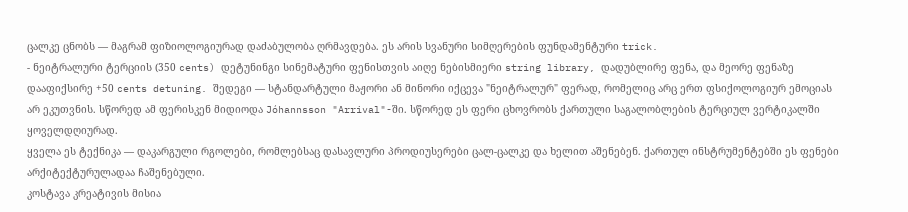ცალკე ცნობს — მაგრამ ფიზიოლოგიურად დაძაბულობა ღრმავდება. ეს არის სვანური სიმღერების ფუნდამენტური trick.
- ნეიტრალური ტერციის (350 cents) დეტუნინგი სინემატური ფენისთვის აიღე ნებისმიერი string library, დადუბლირე ფენა, და მეორე ფენაზე დააფიქსირე +50 cents detuning. შედეგი — სტანდარტული მაჟორი ან მინორი იქცევა "ნეიტრალურ" ფერად, რომელიც არც ერთ ფსიქოლოგიურ ემოციას არ ეკუთვნის. სწორედ ამ ფერისკენ მიდიოდა Jóhannsson "Arrival"-ში. სწორედ ეს ფერი ცხოვრობს ქართული საგალობლების ტერციულ ვერტიკალში ყოველდღიურად.
ყველა ეს ტექნიკა — დაკარგული რგოლები, რომლებსაც დასავლური პროდიუსერები ცალ-ცალკე და ხელით აშენებენ. ქართულ ინსტრუმენტებში ეს ფენები არქიტექტურულადაა ჩაშენებული.
კოსტავა კრეატივის მისია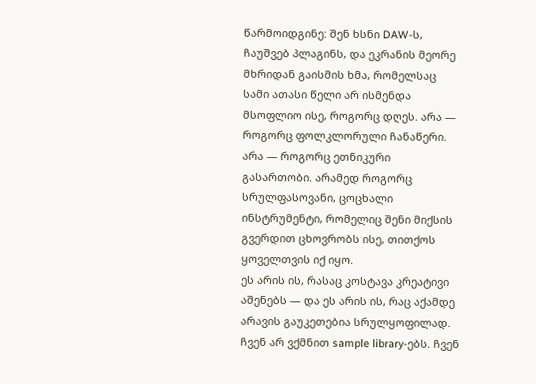წარმოიდგინე: შენ ხსნი DAW-ს, ჩაუშვებ პლაგინს, და ეკრანის მეორე მხრიდან გაისმის ხმა, რომელსაც სამი ათასი წელი არ ისმენდა მსოფლიო ისე, როგორც დღეს. არა — როგორც ფოლკლორული ჩანაწერი. არა — როგორც ეთნიკური გასართობი. არამედ როგორც სრულფასოვანი, ცოცხალი ინსტრუმენტი, რომელიც შენი მიქსის გვერდით ცხოვრობს ისე, თითქოს ყოველთვის იქ იყო.
ეს არის ის, რასაც კოსტავა კრეატივი აშენებს — და ეს არის ის, რაც აქამდე არავის გაუკეთებია სრულყოფილად.
ჩვენ არ ვქმნით sample library-ებს. ჩვენ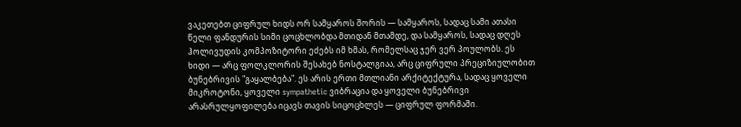ვაკეთებთ ციფრულ ხიდს ორ სამყაროს შორის — სამყაროს, სადაც სამი ათასი წელი ფანდურის სიმი ცოცხლობდა მთიდან მთამდე, და სამყაროს, სადაც დღეს ჰოლივუდის კომპოზიტორი ეძებს იმ ხმას, რომელსაც ჯერ ვერ პოულობს. ეს ხიდი — არც ფოლკლორის შესახებ ნოსტალგიაა, არც ციფრული პრეციზიულობით ბუნებრივის "გაყალბება". ეს არის ერთი მთლიანი არქიტექტურა, სადაც ყოველი მიკროტონი, ყოველი sympathetic ვიბრაცია და ყოველი ბუნებრივი არასრულყოფილება იცავს თავის სიცოცხლეს — ციფრულ ფორმაში.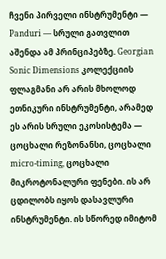ჩვენი პირველი ინსტრუმენტი — Panduri — სრული გათვლით აშენდა ამ პრინციპებზე. Georgian Sonic Dimensions კოლექციის ფლაგმანი არ არის მხოლოდ ეთნიკური ინსტრუმენტი, არამედ ეს არის სრული ეკოსისტემა — ცოცხალი რეზონანსი, ცოცხალი micro-timing, ცოცხალი მიკროტონალური ფენები. ის არ ცდილობს იყოს დასავლური ინსტრუმენტი. ის სწორედ იმიტომ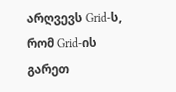არღვევს Grid-ს, რომ Grid-ის გარეთ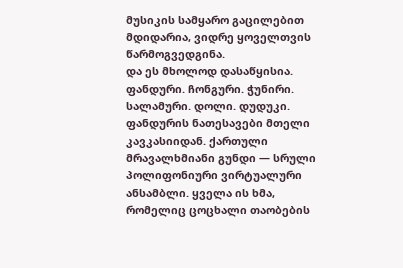მუსიკის სამყარო გაცილებით მდიდარია, ვიდრე ყოველთვის წარმოგვედგინა.
და ეს მხოლოდ დასაწყისია.
ფანდური. ჩონგური. ჭუნირი. სალამური. დოლი. დუდუკი. ფანდურის ნათესავები მთელი კავკასიიდან. ქართული მრავალხმიანი გუნდი — სრული პოლიფონიური ვირტუალური ანსამბლი. ყველა ის ხმა, რომელიც ცოცხალი თაობების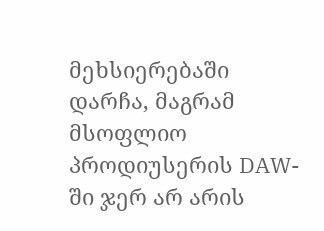მეხსიერებაში დარჩა, მაგრამ მსოფლიო პროდიუსერის DAW-ში ჯერ არ არის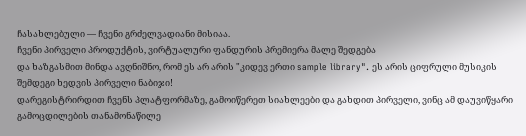ჩასახლებული — ჩვენი გრძელვადიანი მისიაა.
ჩვენი პირველი პროდუქტის, ვირტუალური ფანდურის პრემიერა მალე შედგება
და ხაზგასმით მინდა ავღნიშნო, რომ ეს არ არის "კიდევ ერთი sample library". ეს არის ციფრული მუსიკის შემდეგი ხედვის პირველი ნაბიჯი!
დარეგისტრირდით ჩვენს პლატფორმაზე, გამოიწერეთ სიახლეები და გახდით პირველი, ვინც ამ დაუვიწყარი გამოცდილების თანამონაწილე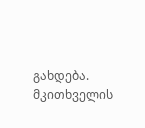გახდება.
მკითხველის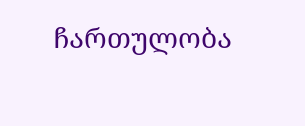ჩართულობა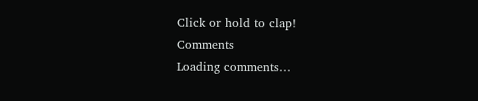Click or hold to clap!
Comments
Loading comments…